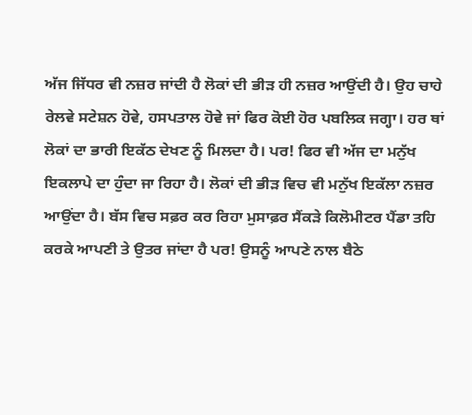ਅੱਜ ਜਿੱਧਰ ਵੀ ਨਜ਼ਰ ਜਾਂਦੀ ਹੈ ਲੋਕਾਂ ਦੀ ਭੀੜ ਹੀ ਨਜ਼ਰ ਆਉਂਦੀ ਹੈ। ਉਹ ਚਾਹੇ ਰੇਲਵੇ ਸਟੇਸ਼ਨ ਹੋਵੇ, ਹਸਪਤਾਲ ਹੋਵੇ ਜਾਂ ਫਿਰ ਕੋਈ ਹੋਰ ਪਬਲਿਕ ਜਗ੍ਹਾ। ਹਰ ਥਾਂ ਲੋਕਾਂ ਦਾ ਭਾਰੀ ਇਕੱਠ ਦੇਖਣ ਨੂੰ ਮਿਲਦਾ ਹੈ। ਪਰ! ਫਿਰ ਵੀ ਅੱਜ ਦਾ ਮਨੁੱਖ ਇਕਲਾਪੇ ਦਾ ਹੁੰਦਾ ਜਾ ਰਿਹਾ ਹੈ। ਲੋਕਾਂ ਦੀ ਭੀੜ ਵਿਚ ਵੀ ਮਨੁੱਖ ਇਕੱਲਾ ਨਜ਼ਰ ਆਉਂਦਾ ਹੈ। ਬੱਸ ਵਿਚ ਸਫ਼ਰ ਕਰ ਰਿਹਾ ਮੁਸਾਫ਼ਰ ਸੈਂਕੜੇ ਕਿਲੋਮੀਟਰ ਪੈਂਡਾ ਤਹਿ ਕਰਕੇ ਆਪਣੀ ਤੇ ਉਤਰ ਜਾਂਦਾ ਹੈ ਪਰ! ਉਸਨੂੰ ਆਪਣੇ ਨਾਲ ਬੈਠੇ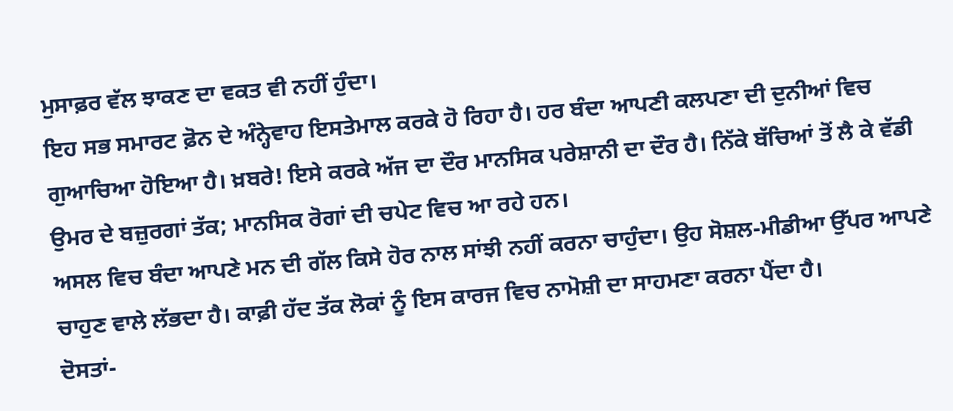ਮੁਸਾਫ਼ਰ ਵੱਲ ਝਾਕਣ ਦਾ ਵਕਤ ਵੀ ਨਹੀਂ ਹੁੰਦਾ।
ਇਹ ਸਭ ਸਮਾਰਟ ਫ਼ੋਨ ਦੇ ਅੰਨ੍ਹੇਵਾਹ ਇਸਤੇਮਾਲ ਕਰਕੇ ਹੋ ਰਿਹਾ ਹੈ। ਹਰ ਬੰਦਾ ਆਪਣੀ ਕਲਪਣਾ ਦੀ ਦੁਨੀਆਂ ਵਿਚ ਗੁਆਚਿਆ ਹੋਇਆ ਹੈ। ਖ਼ਬਰੇ! ਇਸੇ ਕਰਕੇ ਅੱਜ ਦਾ ਦੌਰ ਮਾਨਸਿਕ ਪਰੇਸ਼ਾਨੀ ਦਾ ਦੌਰ ਹੈ। ਨਿੱਕੇ ਬੱਚਿਆਂ ਤੋਂ ਲੈ ਕੇ ਵੱਡੀ ਉਮਰ ਦੇ ਬਜ਼ੁਰਗਾਂ ਤੱਕ; ਮਾਨਸਿਕ ਰੋਗਾਂ ਦੀ ਚਪੇਟ ਵਿਚ ਆ ਰਹੇ ਹਨ।
ਅਸਲ ਵਿਚ ਬੰਦਾ ਆਪਣੇ ਮਨ ਦੀ ਗੱਲ ਕਿਸੇ ਹੋਰ ਨਾਲ ਸਾਂਝੀ ਨਹੀਂ ਕਰਨਾ ਚਾਹੁੰਦਾ। ਉਹ ਸੋਸ਼ਲ-ਮੀਡੀਆ ਉੱਪਰ ਆਪਣੇ ਚਾਹੁਣ ਵਾਲੇ ਲੱਭਦਾ ਹੈ। ਕਾਫ਼ੀ ਹੱਦ ਤੱਕ ਲੋਕਾਂ ਨੂੰ ਇਸ ਕਾਰਜ ਵਿਚ ਨਾਮੋਸ਼ੀ ਦਾ ਸਾਹਮਣਾ ਕਰਨਾ ਪੈਂਦਾ ਹੈ।
ਦੋਸਤਾਂ-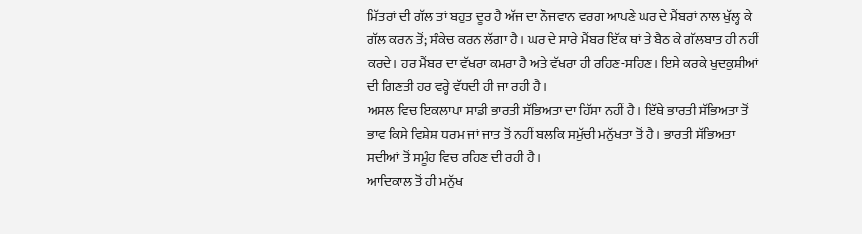ਮਿੱਤਰਾਂ ਦੀ ਗੱਲ ਤਾਂ ਬਹੁਤ ਦੂਰ ਹੈ ਅੱਜ ਦਾ ਨੌਜਵਾਨ ਵਰਗ ਆਪਣੇ ਘਰ ਦੇ ਮੈਂਬਰਾਂ ਨਾਲ ਖੁੱਲ੍ਹ ਕੇ ਗੱਲ ਕਰਨ ਤੋਂ; ਸੰਕੇਚ ਕਰਨ ਲੱਗਾ ਹੈ। ਘਰ ਦੇ ਸਾਰੇ ਮੈਂਬਰ ਇੱਕ ਥਾਂ ਤੇ ਬੈਠ ਕੇ ਗੱਲਬਾਤ ਹੀ ਨਹੀਂ ਕਰਦੇ। ਹਰ ਮੈਂਬਰ ਦਾ ਵੱਖਰਾ ਕਮਰਾ ਹੈ ਅਤੇ ਵੱਖਰਾ ਹੀ ਰਹਿਣ-ਸਹਿਣ। ਇਸੇ ਕਰਕੇ ਖੁਦਕੁਸ਼ੀਆਂ ਦੀ ਗਿਣਤੀ ਹਰ ਵਰ੍ਹੇ ਵੱਧਦੀ ਹੀ ਜਾ ਰਹੀ ਹੈ।
ਅਸਲ ਵਿਚ ਇਕਲਾਪਾ ਸਾਡੀ ਭਾਰਤੀ ਸੱਭਿਅਤਾ ਦਾ ਹਿੱਸਾ ਨਹੀਂ ਹੈ। ਇੱਥੇ ਭਾਰਤੀ ਸੱਭਿਅਤਾ ਤੋਂ ਭਾਵ ਕਿਸੇ ਵਿਸ਼ੇਸ਼ ਧਰਮ ਜਾਂ ਜਾਤ ਤੋਂ ਨਹੀਂ ਬਲਕਿ ਸਮੁੱਚੀ ਮਨੁੱਖਤਾ ਤੋਂ ਹੈ। ਭਾਰਤੀ ਸੱਭਿਅਤਾ ਸਦੀਆਂ ਤੋਂ ਸਮੂੰਹ ਵਿਚ ਰਹਿਣ ਦੀ ਰਹੀ ਹੈ।
ਆਦਿਕਾਲ ਤੋਂ ਹੀ ਮਨੁੱਖ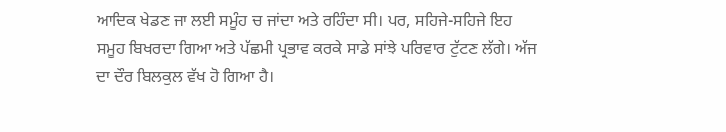ਆਦਿਕ ਖੇਡਣ ਜਾ ਲਈ ਸਮੂੰਹ ਚ ਜਾਂਦਾ ਅਤੇ ਰਹਿੰਦਾ ਸੀ। ਪਰ, ਸਹਿਜੇ-ਸਹਿਜੇ ਇਹ ਸਮੂਹ ਬਿਖਰਦਾ ਗਿਆ ਅਤੇ ਪੱਛਮੀ ਪ੍ਰਭਾਵ ਕਰਕੇ ਸਾਡੇ ਸਾਂਝੇ ਪਰਿਵਾਰ ਟੁੱਟਣ ਲੱਗੇ। ਅੱਜ ਦਾ ਦੌਰ ਬਿਲਕੁਲ ਵੱਖ ਹੋ ਗਿਆ ਹੈ।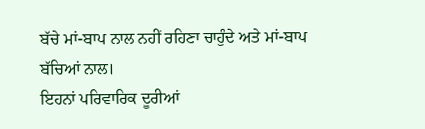ਬੱਚੇ ਮਾਂ-ਬਾਪ ਨਾਲ ਨਹੀਂ ਰਹਿਣਾ ਚਾਹੁੰਦੇ ਅਤੇ ਮਾਂ-ਬਾਪ ਬੱਚਿਆਂ ਨਾਲ।
ਇਹਨਾਂ ਪਰਿਵਾਰਿਕ ਦੂਰੀਆਂ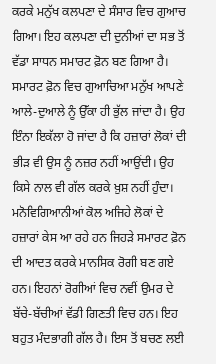ਕਰਕੇ ਮਨੁੱਖ ਕਲਪਣਾ ਦੇ ਸੰਸਾਰ ਵਿਚ ਗੁਆਚ ਗਿਆ। ਇਹ ਕਲਪਣਾ ਦੀ ਦੁਨੀਆਂ ਦਾ ਸਭ ਤੋਂ ਵੱਡਾ ਸਾਧਨ ਸਮਾਰਟ ਫ਼ੋਨ ਬਣ ਗਿਆ ਹੈ।
ਸਮਾਰਟ ਫ਼ੋਨ ਵਿਚ ਗੁਆਚਿਆ ਮਨੁੱਖ ਆਪਣੇ ਆਲੇ-ਦੁਆਲੇ ਨੂੰ ਉੱਕਾ ਹੀ ਭੁੱਲ ਜਾਂਦਾ ਹੈ। ਉਹ ਇੰਨਾ ਇਕੱਲਾ ਹੋ ਜਾਂਦਾ ਹੈ ਕਿ ਹਜ਼ਾਰਾਂ ਲੋਕਾਂ ਦੀ ਭੀੜ ਵੀ ਉਸ ਨੂੰ ਨਜ਼ਰ ਨਹੀਂ ਆਉਂਦੀ। ਉਹ ਕਿਸੇ ਨਾਲ ਵੀ ਗੱਲ ਕਰਕੇ ਖ਼ੁਸ਼ ਨਹੀਂ ਹੁੰਦਾ।
ਮਨੋਵਿਗਿਆਨੀਆਂ ਕੋਲ ਅਜਿਹੇ ਲੋਕਾਂ ਦੇ ਹਜ਼ਾਰਾਂ ਕੇਸ ਆ ਰਹੇ ਹਨ ਜਿਹੜੇ ਸਮਾਰਟ ਫ਼ੋਨ ਦੀ ਆਦਤ ਕਰਕੇ ਮਾਨਸਿਕ ਰੋਗੀ ਬਣ ਗਏ ਹਨ। ਇਹਨਾਂ ਰੋਗੀਆਂ ਵਿਚ ਨਵੀਂ ਉਮਰ ਦੇ ਬੱਚੇ-ਬੱਚੀਆਂ ਵੱਡੀ ਗਿਣਤੀ ਵਿਚ ਹਨ। ਇਹ ਬਹੁਤ ਮੰਦਭਾਗੀ ਗੱਲ ਹੈ। ਇਸ ਤੋਂ ਬਚਣ ਲਈ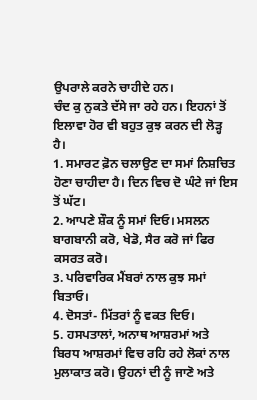ਉਪਰਾਲੇ ਕਰਨੇ ਚਾਹੀਦੇ ਹਨ।
ਚੰਦ ਕੁ ਨੁਕਤੇ ਦੱਸੇ ਜਾ ਰਹੇ ਹਨ। ਇਹਨਾਂ ਤੋਂ ਇਲਾਵਾ ਹੋਰ ਵੀ ਬਹੁਤ ਕੁਝ ਕਰਨ ਦੀ ਲੋੜ੍ਹ ਹੈ।
1. ਸਮਾਰਟ ਫ਼ੋਨ ਚਲਾਉਣ ਦਾ ਸਮਾਂ ਨਿਸ਼ਚਿਤ ਹੋਣਾ ਚਾਹੀਦਾ ਹੈ। ਦਿਨ ਵਿਚ ਦੋ ਘੰਟੇ ਜਾਂ ਇਸ ਤੋਂ ਘੱਟ।
2. ਆਪਣੇ ਸ਼ੌਕ ਨੂੰ ਸਮਾਂ ਦਿਓ। ਮਸਲਨ ਬਾਗਬਾਨੀ ਕਰੋ, ਖੇਡੋ, ਸੈਰ ਕਰੋ ਜਾਂ ਫਿਰ ਕਸਰਤ ਕਰੋ।
3. ਪਰਿਵਾਰਿਕ ਮੈਂਬਰਾਂ ਨਾਲ ਕੁਝ ਸਮਾਂ ਬਿਤਾਓ।
4. ਦੋਸਤਾਂ- ਮਿੱਤਰਾਂ ਨੂੰ ਵਕਤ ਦਿਓ।
5. ਹਸਪਤਾਲਾਂ, ਅਨਾਥ ਆਸ਼ਰਮਾਂ ਅਤੇ ਬਿਰਧ ਆਸ਼ਰਮਾਂ ਵਿਚ ਰਹਿ ਰਹੇ ਲੋਕਾਂ ਨਾਲ ਮੁਲਾਕਾਤ ਕਰੋ। ਉਹਨਾਂ ਦੀ ਨੂੰ ਜਾਣੋ ਅਤੇ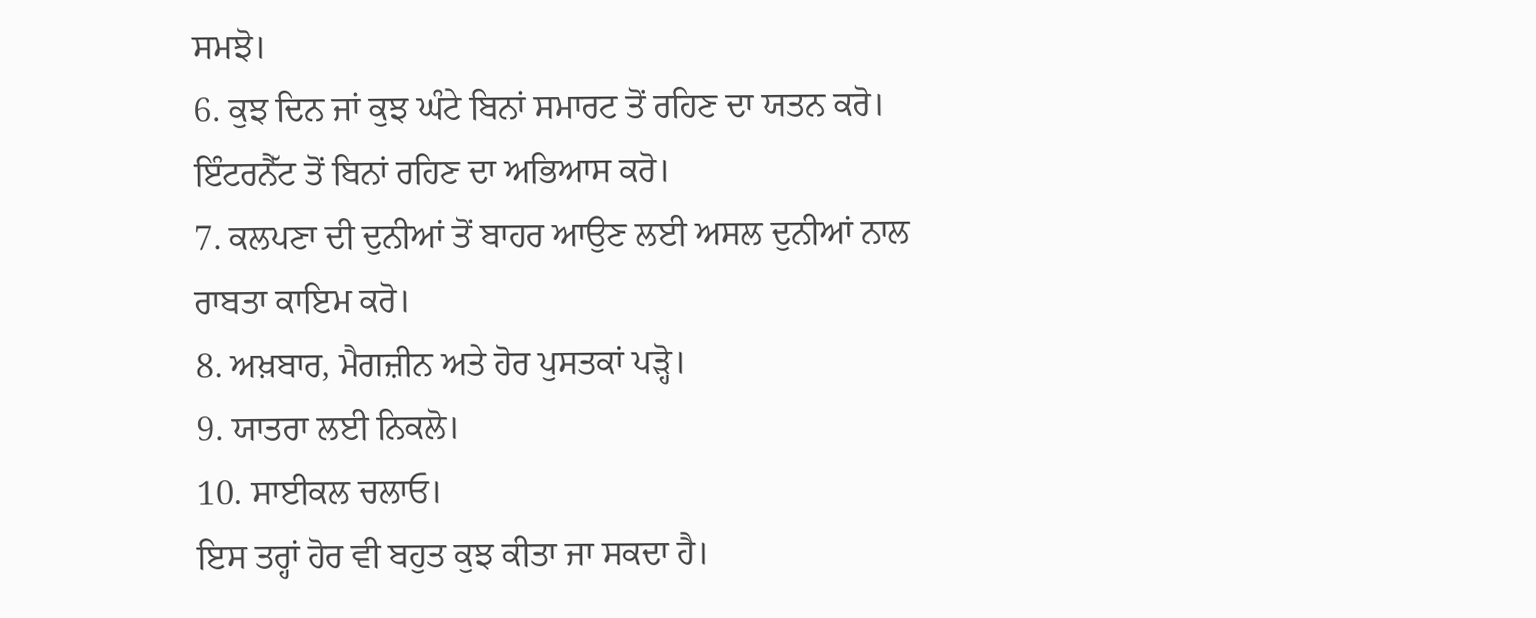ਸਮਝੋ।
6. ਕੁਝ ਦਿਨ ਜਾਂ ਕੁਝ ਘੰਟੇ ਬਿਨਾਂ ਸਮਾਰਟ ਤੋਂ ਰਹਿਣ ਦਾ ਯਤਨ ਕਰੋ। ਇੰਟਰਨੈੱਟ ਤੋਂ ਬਿਨਾਂ ਰਹਿਣ ਦਾ ਅਭਿਆਸ ਕਰੋ।
7. ਕਲਪਣਾ ਦੀ ਦੁਨੀਆਂ ਤੋਂ ਬਾਹਰ ਆਉਣ ਲਈ ਅਸਲ ਦੁਨੀਆਂ ਨਾਲ ਰਾਬਤਾ ਕਾਇਮ ਕਰੋ।
8. ਅਖ਼ਬਾਰ, ਮੈਗਜ਼ੀਨ ਅਤੇ ਹੋਰ ਪੁਸਤਕਾਂ ਪੜ੍ਹੋ।
9. ਯਾਤਰਾ ਲਈ ਨਿਕਲੋ।
10. ਸਾਈਕਲ ਚਲਾਓ।
ਇਸ ਤਰ੍ਹਾਂ ਹੋਰ ਵੀ ਬਹੁਤ ਕੁਝ ਕੀਤਾ ਜਾ ਸਕਦਾ ਹੈ।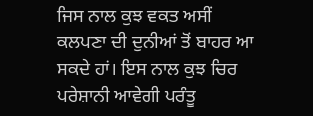ਜਿਸ ਨਾਲ ਕੁਝ ਵਕਤ ਅਸੀਂ ਕਲਪਣਾ ਦੀ ਦੁਨੀਆਂ ਤੋਂ ਬਾਹਰ ਆ ਸਕਦੇ ਹਾਂ। ਇਸ ਨਾਲ ਕੁਝ ਚਿਰ ਪਰੇਸ਼ਾਨੀ ਆਵੇਗੀ ਪਰੰਤੂ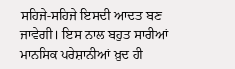ਸਹਿਜੇ-ਸਹਿਜੇ ਇਸਦੀ ਆਦਤ ਬਣ ਜਾਵੇਗੀ। ਇਸ ਨਾਲ ਬਹੁਤ ਸਾਰੀਆਂ ਮਾਨਸਿਕ ਪਰੇਸ਼ਾਨੀਆਂ ਖ਼ੁਦ ਹੀ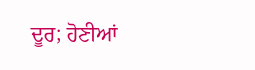ਦੂਰ; ਹੋਣੀਆਂ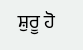ਸ਼ੁਰੂ ਹੋ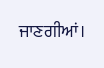ਜਾਣਗੀਆਂ।